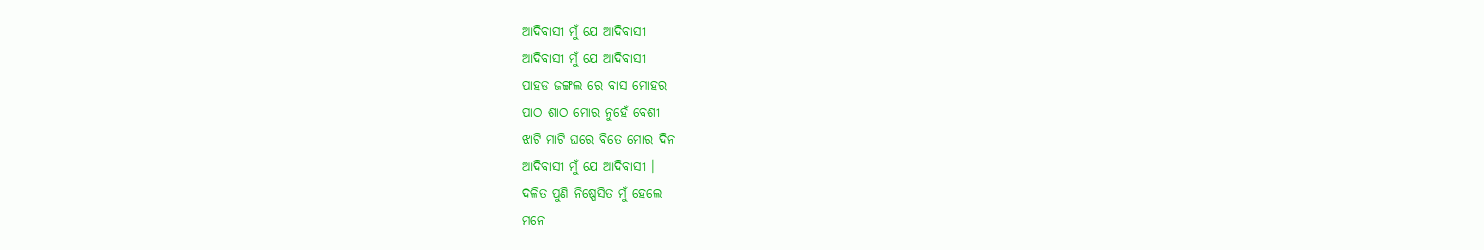ଆଦିବାସୀ ମୁଁ ଯେ ଆଦିବାସୀ
ଆଦିବାସୀ ମୁଁ ଯେ ଆଦିବାସୀ
ପାହଡ ଜଙ୍ଗଲ ରେ ବାସ ମୋହର
ପାଠ ଶାଠ ମୋର ନୁହେଁ ବେଶୀ
ଝାଟି ମାଟି ଘରେ ବିତେ ମୋର ଦିନ
ଆଦିବାସୀ ମୁଁ ଯେ ଆଦିବାସୀ ।
ଦଳିତ ପୁଣି ନିଷ୍ପେସିତ ମୁଁ ହେଲେ
ମନେ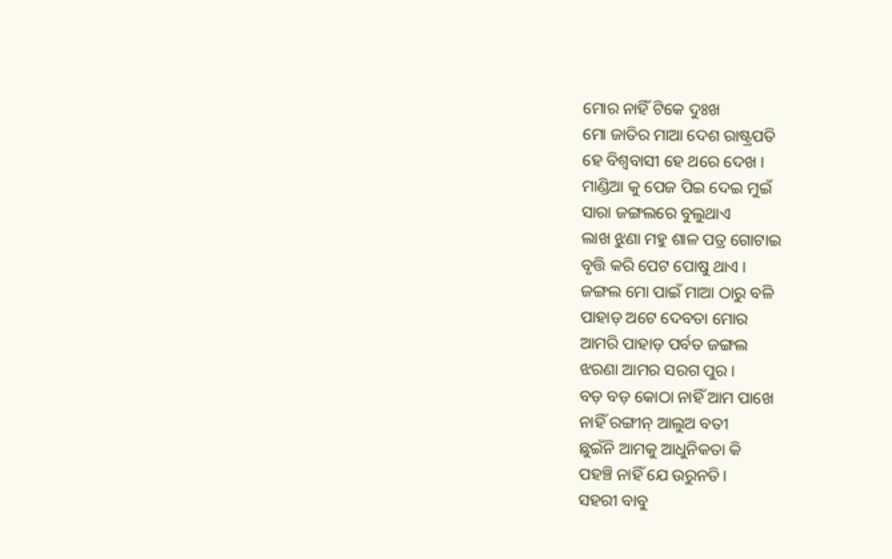ମୋର ନାହିଁ ଟିକେ ଦୁଃଖ
ମୋ ଜାତିର ମାଆ ଦେଶ ରାଷ୍ଟ୍ରପତି
ହେ ବିଶ୍ୱବାସୀ ହେ ଥରେ ଦେଖ ।
ମାଣ୍ଡିଆ କୁ ପେଜ ପିଇ ଦେଇ ମୁଇଁ
ସାରା ଜଙ୍ଗଲରେ ବୁଲୁଥାଏ
ଲାଖ ଝୁଣା ମହୁ ଶାଳ ପତ୍ର ଗୋଟାଇ
ବୃତ୍ତି କରି ପେଟ ପୋଷୁ ଥାଏ ।
ଜଙ୍ଗଲ ମୋ ପାଇଁ ମାଆ ଠାରୁ ବଳି
ପାହାଡ଼ ଅଟେ ଦେବତା ମୋର
ଆମରି ପାହାଡ଼ ପର୍ବତ ଜଙ୍ଗଲ
ଝରଣା ଆମର ସରଗ ପୁର ।
ବଡ଼ ବଡ଼ କୋଠା ନାହିଁ ଆମ ପାଖେ
ନାହିଁ ରଙ୍ଗୀନ୍ ଆଲୁଅ ବତୀ
ଛୁଇଁନି ଆମକୁ ଆଧୁନିକତା କି
ପହଞ୍ଚି ନାହିଁ ଯେ ଉରୁନତି।
ସହରୀ ବାବୁ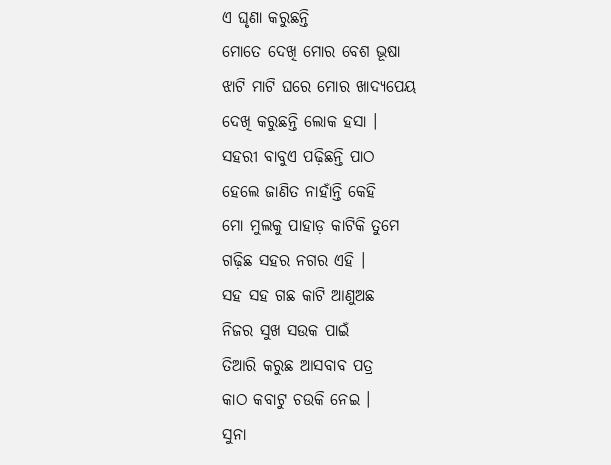ଏ ଘୃଣା କରୁଛନ୍ତି
ମୋତେ ଦେଖି ମୋର ବେଶ ଭୂଷା
ଝାଟି ମାଟି ଘରେ ମୋର ଖାଦ୍ୟପେୟ
ଦେଖି କରୁଛନ୍ତି ଲୋକ ହସା ।
ସହରୀ ବାବୁଏ ପଢ଼ିଛନ୍ତି ପାଠ
ହେଲେ ଜାଣିତ ନାହାଁନ୍ତି କେହି
ମୋ ମୁଲକୁ ପାହାଡ଼ କାଟିକି ତୁମେ
ଗଢ଼ିଛ ସହର ନଗର ଏହି ।
ସହ ସହ ଗଛ କାଟି ଆଣୁଅଛ
ନିଜର ସୁଖ ସଉକ ପାଇଁ
ତିଆରି କରୁଛ ଆସବାବ ପତ୍ର
କାଠ କବାଟୁ ଚଉକି ନେଇ ।
ସୁନା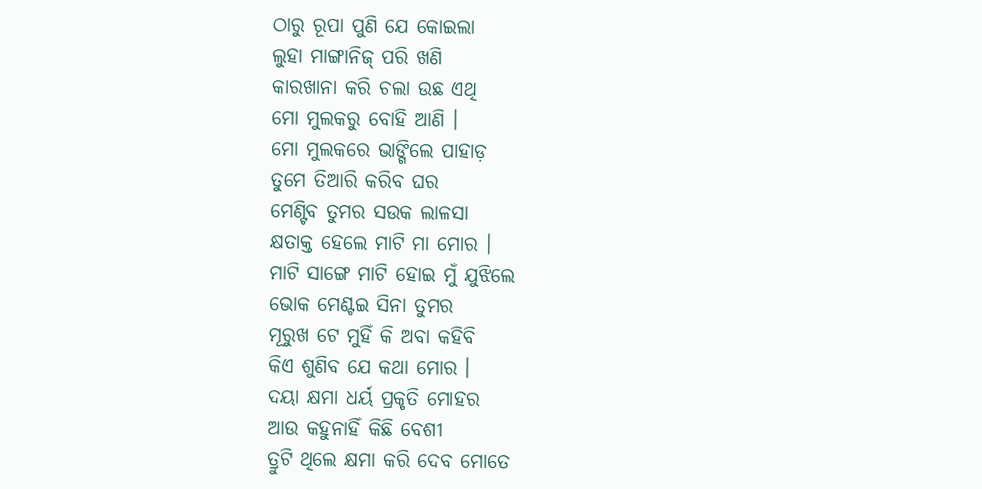ଠାରୁ ରୂପା ପୁଣି ଯେ କୋଇଲା
ଲୁହା ମାଙ୍ଗାନିଜ୍ ପରି ଖଣି
କାରଖାନା କରି ଚଲା ଉଛ ଏଥି
ମୋ ମୁଲକରୁ ବୋହି ଆଣି ।
ମୋ ମୁଲକରେ ଭାଙ୍ଗିଲେ ପାହାଡ଼
ତୁମେ ତିଆରି କରିବ ଘର
ମେଣ୍ଟିବ ତୁମର ସଉକ ଲାଳସା
କ୍ଷତାକ୍ତ ହେଲେ ମାଟି ମା ମୋର ।
ମାଟି ସାଙ୍ଗେ ମାଟି ହୋଇ ମୁଁ ଯୁଝିଲେ
ଭୋକ ମେଣ୍ଟଇ ସିନା ତୁମର
ମୂରୁଖ ଟେ ମୁହିଁ କି ଅବା କହିବି
କିଏ ଶୁଣିବ ଯେ କଥା ମୋର ।
ଦୟା କ୍ଷମା ଧର୍ୟ ପ୍ରକୃତି ମୋହର
ଆଉ କହୁନାହିଁ କିଛି ବେଶୀ
ତ୍ରୁଟି ଥିଲେ କ୍ଷମା କରି ଦେବ ମୋତେ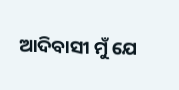ଆଦିବାସୀ ମୁଁ ଯେ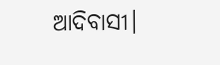ଆଦିବାସୀ।